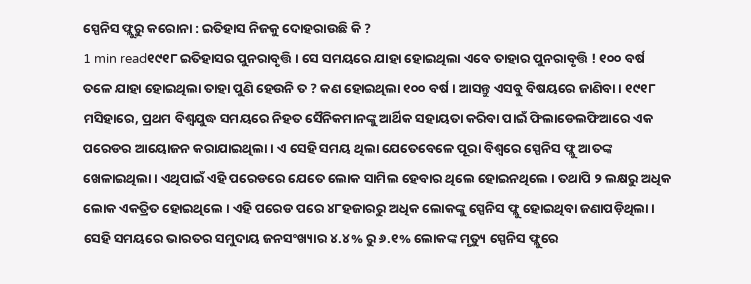ସ୍ପେନିସ ଫ୍ଲୁରୁ କରୋନା : ଇତିହାସ ନିଜକୁ ଦୋହରାଉଛି କି ?
1 min read୧୯୧୮ ଇତିହାସର ପୁନରାବୃତ୍ତି । ସେ ସମୟରେ ଯାହା ହୋଇଥିଲା ଏବେ ତାହାର ପୁନରାବୃତ୍ତି ! ୧୦୦ ବର୍ଷ ତଳେ ଯାହା ହୋଇଥିଲା ତାହା ପୁଣି ହେଉନି ତ ? କଣ ହୋଇଥିଲା ୧୦୦ ବର୍ଷ । ଆସନ୍ତୁ ଏସବୁ ବିଷୟରେ ଜାଣିବା । ୧୯୧୮ ମସିହାରେ, ପ୍ରଥମ ବିଶ୍ୱଯୁଦ୍ଧ ସମୟରେ ନିହତ ସୈନିକମାନଙ୍କୁ ଆର୍ଥିକ ସହାୟତା କରିବା ପାଇଁ ଫିଲାଡେଲଫିଆରେ ଏକ ପରେଡର ଆୟୋଜନ କରାଯାଇଥିଲା । ଏ ସେହି ସମୟ ଥିଲା ଯେତେବେଳେ ପୂରା ବିଶ୍ୱରେ ସ୍ପେନିସ ଫ୍ଲୁ ଆତଙ୍କ ଖେଳାଇଥିଲା । ଏଥିପାଇଁ ଏହି ପରେଡରେ ଯେତେ ଲୋକ ସାମିଲ ହେବାର ଥିଲେ ହୋଇନଥିଲେ । ତଥାପି ୨ ଲକ୍ଷରୁ ଅଧିକ ଲୋକ ଏକତ୍ରିତ ହୋଇଥିଲେ । ଏହି ପରେଡ ପରେ ୪୮ହଜାରରୁ ଅଧିକ ଲୋକଙ୍କୁ ସ୍ପେନିସ ଫ୍ଲୁ ହୋଇଥିବା ଜଣାପଡ଼ିଥିଲା ।
ସେହି ସମୟରେ ଭାରତର ସମୁଦାୟ ଜନସଂଖ୍ୟାର ୪.୪% ରୁ ୬.୧% ଲୋକଙ୍କ ମୃତ୍ୟୁ ସ୍ପେନିସ ଫ୍ଲୁରେ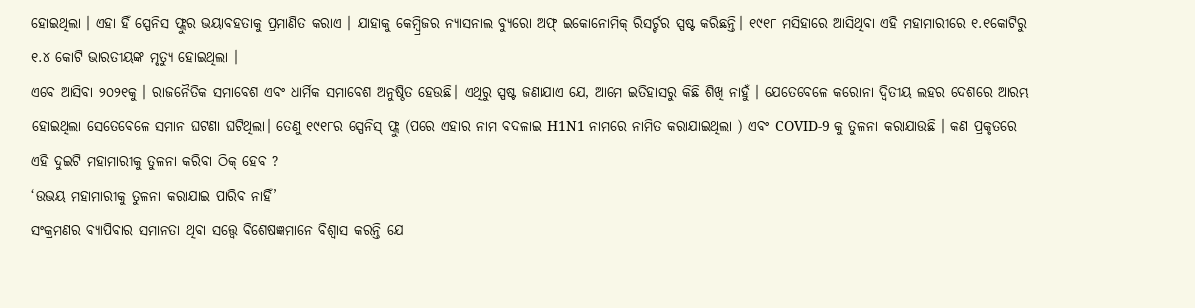ହୋଇଥିଲା । ଏହା ହିଁ ସ୍ପେନିସ ଫ୍ଲୁର ଭୟାବହତାକୁ ପ୍ରମାଣିତ କରାଏ । ଯାହାକୁ କେମ୍ବ୍ରିଜର ନ୍ୟାସନାଲ ବ୍ୟୁରୋ ଅଫ୍ ଇକୋନୋମିକ୍ ରିସର୍ଚ୍ଚର ସ୍ପଷ୍ଟ କରିଛନ୍ତି। ୧୯୧୮ ମସିହାରେ ଆସିଥିବା ଏହି ମହାମାରୀରେ ୧.୧କୋଟିରୁ ୧.୪ କୋଟି ଭାରତୀୟଙ୍କ ମୃତ୍ୟୁ ହୋଇଥିଲା ।
ଏବେ ଆସିବା ୨୦୨୧କୁ । ରାଜନୈତିକ ସମାବେଶ ଏବଂ ଧାର୍ମିକ ସମାବେଶ ଅନୁଷ୍ଠିତ ହେଉଛି। ଏଥିରୁ ସ୍ପଷ୍ଟ ଜଣାଯାଏ ଯେ, ଆମେ ଇତିହାସରୁ କିଛି ଶିଖି ନାହୁଁ । ଯେତେବେଳେ କରୋନା ଦ୍ୱିତୀୟ ଲହର ଦେଶରେ ଆରମ୍ଭ ହୋଇଥିଲା ସେତେବେଳେ ସମାନ ଘଟଣା ଘଟିଥିଲା। ତେଣୁ ୧୯୧୮ର ସ୍ପେନିସ୍ ଫ୍ଲୁ (ପରେ ଏହାର ନାମ ବଦଳାଇ H1N1 ନାମରେ ନାମିତ କରାଯାଇଥିଲା ) ଏବଂ COVID-9 କୁ ତୁଳନା କରାଯାଉଛି । କଣ ପ୍ରକୃତରେ ଏହି ଦୁଇଟି ମହାମାରୀକୁ ତୁଳନା କରିବା ଠିକ୍ ହେବ ?
‘ଉଭୟ ମହାମାରୀକୁ ତୁଳନା କରାଯାଇ ପାରିବ ନାହିଁ’
ସଂକ୍ରମଣର ବ୍ୟାପିବାର ସମାନତା ଥିବା ସତ୍ତ୍ୱେ ବିଶେଷଜ୍ଞମାନେ ବିଶ୍ୱାସ କରନ୍ତି ଯେ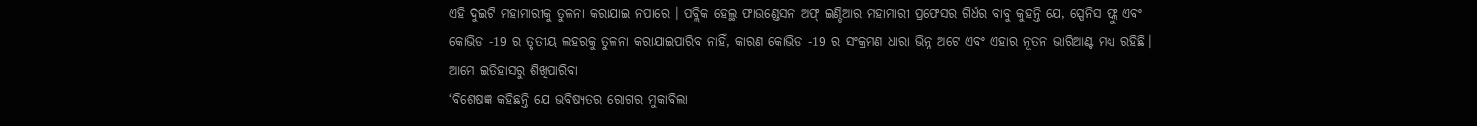ଏହି ଦୁଇଟି ମହାମାରୀକୁ ତୁଳନା କରାଯାଇ ନପାରେ । ପବ୍ଲିକ ହେଲ୍ଥ ଫାଉଣ୍ଡେସନ ଅଫ୍ ଇଣ୍ଡିଆର ମହାମାରୀ ପ୍ରଫେସର ଗିର୍ଧର ବାବୁ କୁହନ୍ତି ଯେ, ସ୍ପେନିସ ଫ୍ଲୁ ଏବଂ କୋଭିଡ -19 ର ତୃତୀୟ ଲହରକୁ ତୁଳନା କରାଯାଇପାରିବ ନାହିଁ, କାରଣ କୋଭିଡ -19 ର ସଂକ୍ରମଣ ଧାରା ଭିନ୍ନ ଅଟେ ଏବଂ ଏହାର ନୂତନ ଭାରିଆଣ୍ଟ ମଧ୍ୟ ରହିଛି।
ଆମେ ଇତିହାସରୁ ଶିଖିପାରିବା
‘ବିଶେଷଜ୍ଞ କହିଛନ୍ତି ଯେ ଭବିଷ୍ୟତର ରୋଗର ମୁକାବିଲା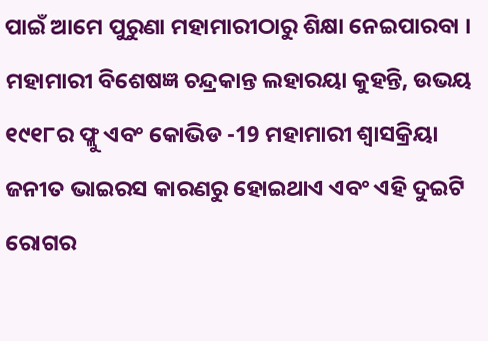ପାଇଁ ଆମେ ପୁରୁଣା ମହାମାରୀଠାରୁ ଶିକ୍ଷା ନେଇପାରବା । ମହାମାରୀ ବିଶେଷଜ୍ଞ ଚନ୍ଦ୍ରକାନ୍ତ ଲହାରୟା କୁହନ୍ତି, ଉଭୟ ୧୯୧୮ର ଫ୍ଲୁ ଏବଂ କୋଭିଡ -19 ମହାମାରୀ ଶ୍ୱାସକ୍ରିୟା ଜନୀତ ଭାଇରସ କାରଣରୁ ହୋଇଥାଏ ଏବଂ ଏହି ଦୁଇଟି ରୋଗର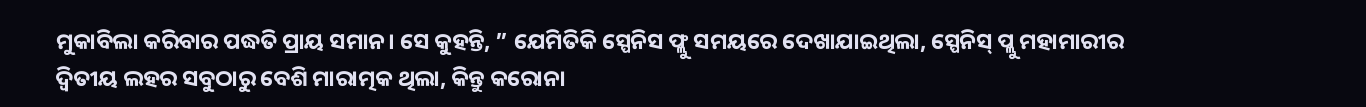ମୁକାବିଲା କରିବାର ପଦ୍ଧତି ପ୍ରାୟ ସମାନ। ସେ କୁହନ୍ତି, ” ଯେମିତିକି ସ୍ପେନିସ ଫ୍ଲୁ ସମୟରେ ଦେଖାଯାଇଥିଲା, ସ୍ପେନିସ୍ ପ୍ଲୁ ମହାମାରୀର ଦ୍ୱିତୀୟ ଲହର ସବୁଠାରୁ ବେଶି ମାରାତ୍ମକ ଥିଲା, କିନ୍ତୁ କରୋନା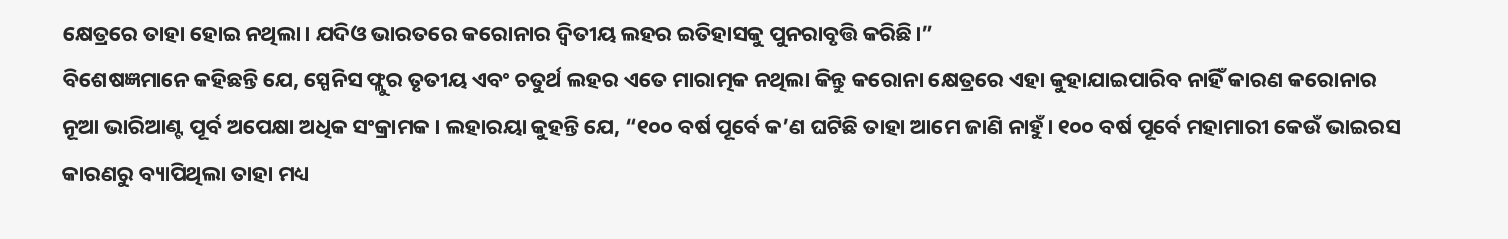କ୍ଷେତ୍ରରେ ତାହା ହୋଇ ନଥିଲା। ଯଦିଓ ଭାରତରେ କରୋନାର ଦ୍ୱିତୀୟ ଲହର ଇତିହାସକୁ ପୁନରାବୃତ୍ତି କରିଛି।”
ବିଶେଷଜ୍ଞମାନେ କହିଛନ୍ତି ଯେ, ସ୍ପେନିସ ଫ୍ଲୁର ତୃତୀୟ ଏବଂ ଚତୁର୍ଥ ଲହର ଏତେ ମାରାତ୍ମକ ନଥିଲା କିନ୍ତୁ କରୋନା କ୍ଷେତ୍ରରେ ଏହା କୁହାଯାଇପାରିବ ନାହିଁ କାରଣ କରୋନାର ନୂଆ ଭାରିଆଣ୍ଟ ପୂର୍ବ ଅପେକ୍ଷା ଅଧିକ ସଂକ୍ରାମକ । ଲହାରୟା କୁହନ୍ତି ଯେ, “୧୦୦ ବର୍ଷ ପୂର୍ବେ କ’ଣ ଘଟିଛି ତାହା ଆମେ ଜାଣି ନାହୁଁ। ୧୦୦ ବର୍ଷ ପୂର୍ବେ ମହାମାରୀ କେଉଁ ଭାଇରସ କାରଣରୁ ବ୍ୟାପିଥିଲା ତାହା ମଧ୍ୟ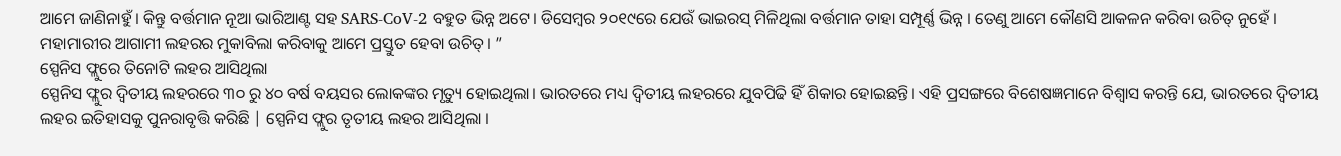ଆମେ ଜାଣିନାହୁଁ । କିନ୍ତୁ ବର୍ତ୍ତମାନ ନୂଆ ଭାରିଆଣ୍ଟ ସହ SARS-CoV-2 ବହୁତ ଭିନ୍ନ ଅଟେ। ଡିସେମ୍ବର ୨୦୧୯ରେ ଯେଉଁ ଭାଇରସ୍ ମିଳିଥିଲା ବର୍ତ୍ତମାନ ତାହା ସମ୍ପୂର୍ଣ୍ଣ ଭିନ୍ନ । ତେଣୁ ଆମେ କୌଣସି ଆକଳନ କରିବା ଉଚିତ୍ ନୁହେଁ । ମହାମାରୀର ଆଗାମୀ ଲହରର ମୁକାବିଲା କରିବାକୁ ଆମେ ପ୍ରସ୍ତୁତ ହେବା ଉଚିତ୍। ”
ସ୍ପେନିସ ଫ୍ଲୁରେ ତିନୋଟି ଲହର ଆସିଥିଲା
ସ୍ପେନିସ ଫ୍ଲୁର ଦ୍ୱିତୀୟ ଲହରରେ ୩୦ ରୁ ୪୦ ବର୍ଷ ବୟସର ଲୋକଙ୍କର ମୃତ୍ୟୁ ହୋଇଥିଲା। ଭାରତରେ ମଧ୍ୟ ଦ୍ୱିତୀୟ ଲହରରେ ଯୁବପିଢି ହିଁ ଶିକାର ହୋଇଛନ୍ତି। ଏହି ପ୍ରସଙ୍ଗରେ ବିଶେଷଜ୍ଞମାନେ ବିଶ୍ୱାସ କରନ୍ତି ଯେ, ଭାରତରେ ଦ୍ୱିତୀୟ ଲହର ଇତିହାସକୁ ପୁନରାବୃତ୍ତି କରିଛି | ସ୍ପେନିସ ଫ୍ଲୁର ତୃତୀୟ ଲହର ଆସିଥିଲା ।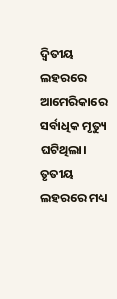ଦ୍ୱିତୀୟ ଲହରରେ ଆମେରିକାରେ ସର୍ବାଧିକ ମୃତ୍ୟୁ ଘଟିଥିଲା। ତୃତୀୟ ଲହରରେ ମଧ୍ୟ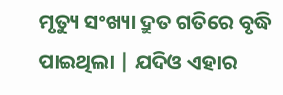ମୃତ୍ୟୁ ସଂଖ୍ୟା ଦ୍ରୁତ ଗତିରେ ବୃଦ୍ଧି ପାଇଥିଲା | ଯଦିଓ ଏହାର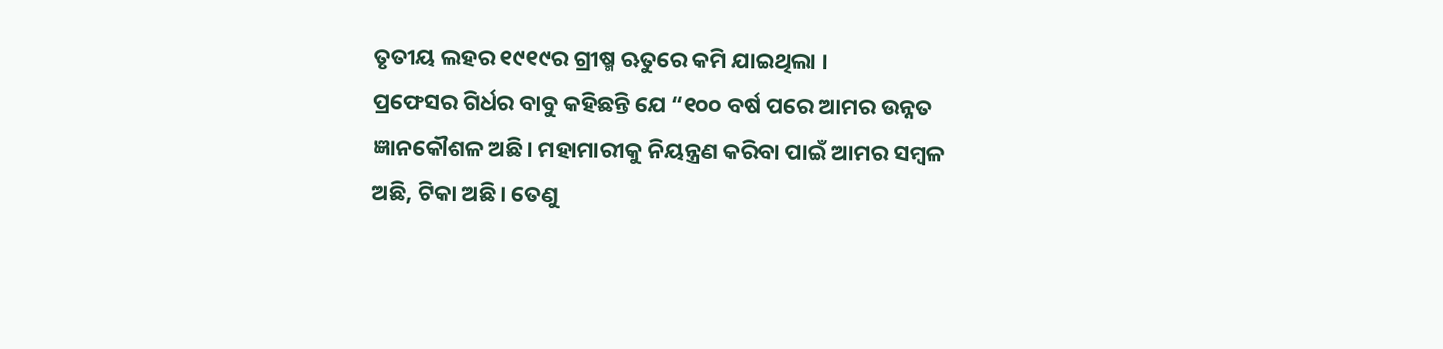ତୃତୀୟ ଲହର ୧୯୧୯ର ଗ୍ରୀଷ୍ମ ଋତୁରେ କମି ଯାଇଥିଲା ।
ପ୍ରଫେସର ଗିର୍ଧର ବାବୁ କହିଛନ୍ତି ଯେ “୧୦୦ ବର୍ଷ ପରେ ଆମର ଉନ୍ନତ ଜ୍ଞାନକୌଶଳ ଅଛି। ମହାମାରୀକୁ ନିୟନ୍ତ୍ରଣ କରିବା ପାଇଁ ଆମର ସମ୍ବଳ ଅଛି, ଟିକା ଅଛି। ତେଣୁ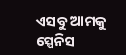ଏସବୁ ଆମକୁ ସ୍ପେନିସ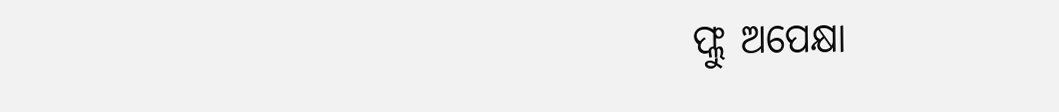ଫ୍ଲୁ ଅପେକ୍ଷା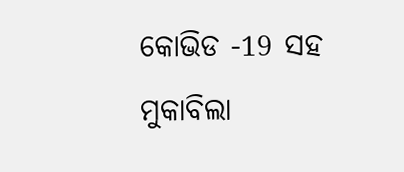କୋଭିଡ -19 ସହ ମୁକାବିଲା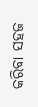କରିବା ସହଜ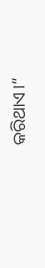କରିଥାଏ।”